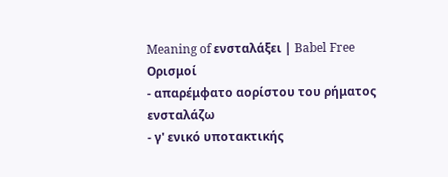Meaning of ενσταλάξει | Babel Free
Ορισμοί
- απαρέμφατο αορίστου του ρήματος ενσταλάζω
- γ' ενικό υποτακτικής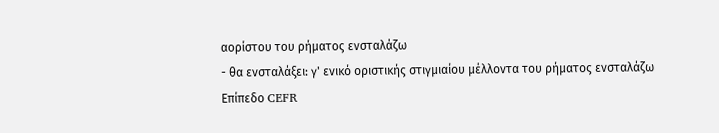αορίστου του ρήματος ενσταλάζω
- θα ενσταλάξει: γ' ενικό οριστικής στιγμιαίου μέλλοντα του ρήματος ενσταλάζω
Επίπεδο CEFR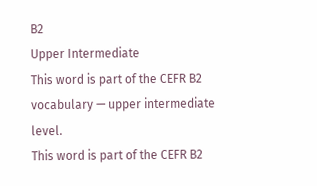B2
Upper Intermediate
This word is part of the CEFR B2 vocabulary — upper intermediate level.
This word is part of the CEFR B2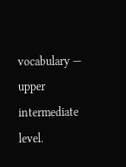vocabulary — upper intermediate level.